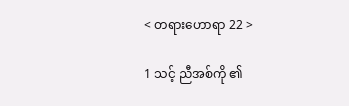< တရားဟောရာ 22 >

1 သင့် ညီအစ်ကို ၏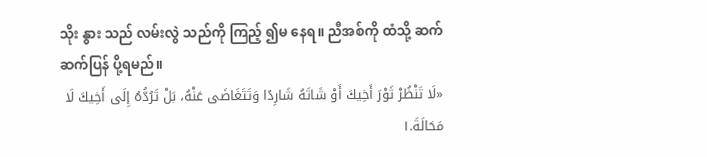သိုး နွား သည် လမ်းလွဲ သည်ကို ကြည့် ၍မ နေရ။ ညီအစ်ကို ထံသို့ ဆက်ဆက်ပြန် ပို့ရမည်။
«لَا تَنْظُرْ ثَوْرَ أَخِيكَ أَوْ شَاتَهُ شَارِدًا وَتَتَغَاضَى عَنْهُ، بَلْ تَرُدُّهُ إِلَى أَخِيكَ لَا مَحَالَةَ.١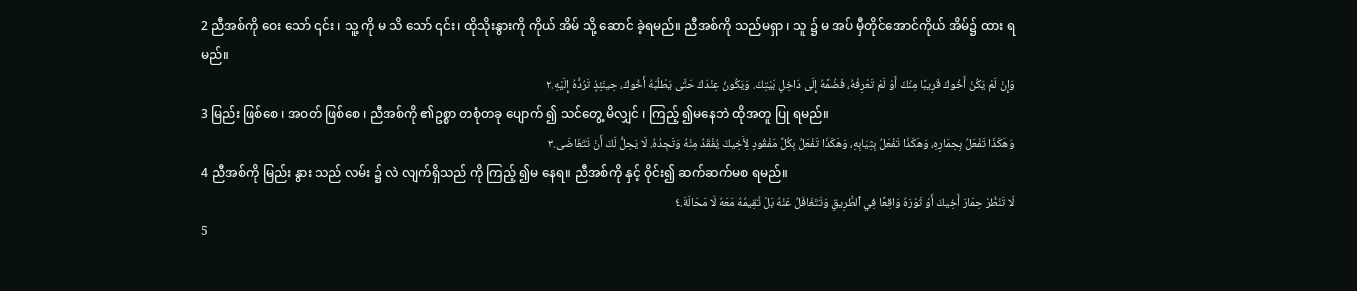2 ညီအစ်ကို ဝေး သော် ၎င်း ၊ သူ့ ကို မ သိ သော် ၎င်း၊ ထိုသိုးနွားကို ကိုယ် အိမ် သို့ ဆောင် ခဲ့ရမည်။ ညီအစ်ကို သည်မရှာ ၊ သူ ၌ မ အပ် မှီတိုင်အောင်ကိုယ် အိမ်၌ ထား ရမည်။
وَإِنْ لَمْ يَكُنْ أَخُوكَ قَرِيبًا مِنْكَ أَوْ لَمْ تَعْرِفْهُ، فَضُمَّهُ إِلَى دَاخِلِ بَيْتِكَ. وَيَكُونُ عِنْدَكَ حَتَّى يَطْلُبَهُ أَخُوكَ، حِينَئِذٍ تَرُدُّهُ إِلَيْهِ.٢
3 မြည်း ဖြစ်စေ ၊ အဝတ် ဖြစ်စေ ၊ ညီအစ်ကို ၏ဥစ္စာ တစုံတခု ပျောက် ၍ သင်တွေ့ မိလျှင် ၊ ကြည့် ၍မနေဘဲ ထိုအတူ ပြု ရမည်။
وَهَكَذَا تَفْعَلُ بِحِمَارِهِ، وَهَكَذَا تَفْعَلُ بِثِيَابِهِ، وَهَكَذَا تَفْعَلُ بِكُلِّ مَفْقُودٍ لِأَخِيكَ يُفْقَدُ مِنْهُ وَتَجِدُهُ. لَا يَحِلُّ لَكَ أَنْ تَتَغَاضَى.٣
4 ညီအစ်ကို မြည်း နွား သည် လမ်း ၌ လဲ လျက်ရှိသည် ကို ကြည့် ၍မ နေရ။ ညီအစ်ကို နှင့် ဝိုင်း၍ ဆက်ဆက်မစ ရမည်။
لَا تَنْظُرْ حِمَارَ أَخِيكَ أَوْ ثَوْرَهُ وَاقِعًا فِي ٱلطَّرِيقِ وَتَتَغَافَلُ عَنْهُ بَلْ تُقِيمُهُ مَعَهُ لَا مَحَالَةَ.٤
5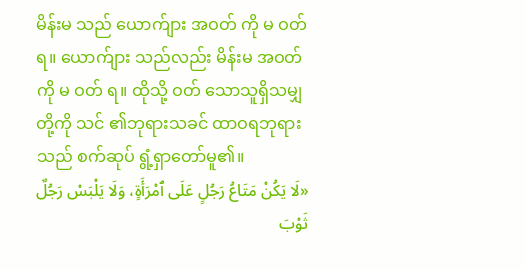မိန်းမ သည် ယောက်ျား အဝတ် ကို မ ဝတ် ရ။ ယောက်ျား သည်လည်း မိန်းမ အဝတ် ကို မ ဝတ် ရ။ ထိုသို့ ဝတ် သောသူရှိသမျှ တို့ကို သင် ၏ဘုရားသခင် ထာဝရဘုရား သည် စက်ဆုပ် ရွံ့ရှာတော်မူ၏။
«لَا يَكُنْ مَتَاعُ رَجُلٍ عَلَى ٱمْرَأَةٍ، وَلَا يَلْبَسْ رَجُلٌ ثَوْبَ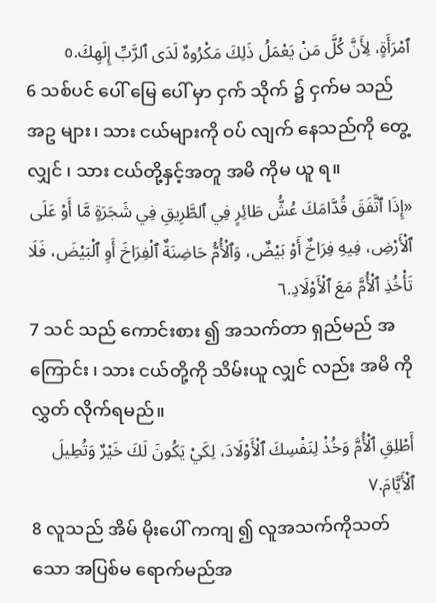ٱمْرَأَةٍ، لِأَنَّ كُلَّ مَنْ يَعْمَلُ ذَلِكَ مَكْرُوهٌ لَدَى ٱلرَّبِّ إِلَهِكَ.٥
6 သစ်ပင် ပေါ် မြေ ပေါ် မှာ ငှက် သိုက် ၌ ငှက်မ သည် အဥ များ၊ သား ငယ်များကို ဝပ် လျက် နေသည်ကို တွေ့ လျှင် ၊ သား ငယ်တို့နှင့်အတူ အမိ ကိုမ ယူ ရ။
«إِذَا ٱتَّفَقَ قُدَّامَكَ عُشُّ طَائِرٍ فِي ٱلطَّرِيقِ فِي شَجَرَةٍ مَّا أَوْ عَلَى ٱلْأَرْضِ، فِيهِ فِرَاخٌ أَوْ بَيْضٌ، وَٱلْأُمُّ حَاضِنَةٌ ٱلْفِرَاخَ أَوِ ٱلْبَيْضَ، فَلَا تَأْخُذِ ٱلْأُمَّ مَعَ ٱلْأَوْلَادِ.٦
7 သင် သည် ကောင်းစား ၍ အသက်တာ ရှည်မည် အကြောင်း ၊ သား ငယ်တို့ကို သိမ်းယူ လျှင် လည်း အမိ ကို လွှတ် လိုက်ရမည်။
أَطْلِقِ ٱلْأُمَّ وَخُذْ لِنَفْسِكَ ٱلْأَوْلَادَ، لِكَيْ يَكُونَ لَكَ خَيْرٌ وَتُطِيلَ ٱلْأَيَّامَ.٧
8 လူသည် အိမ် မိုးပေါ် ကကျ ၍ လူအသက်ကိုသတ် သော အပြစ်မ ရောက်မည်အ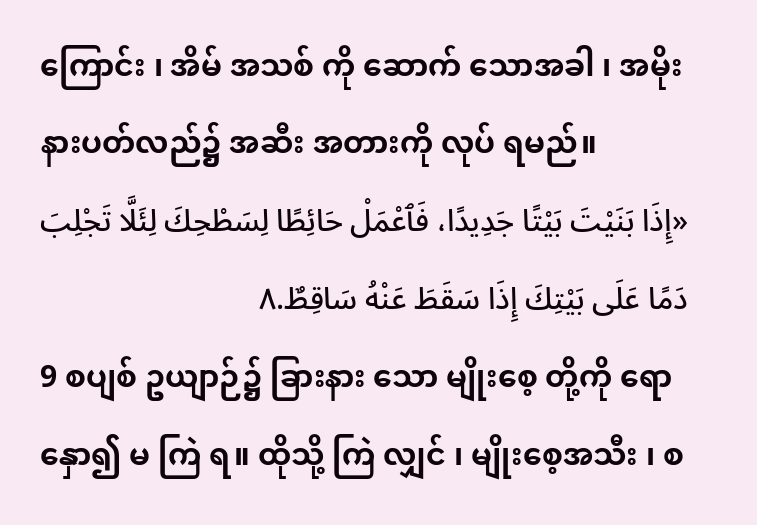ကြောင်း ၊ အိမ် အသစ် ကို ဆောက် သောအခါ ၊ အမိုး နားပတ်လည်၌ အဆီး အတားကို လုပ် ရမည်။
«إِذَا بَنَيْتَ بَيْتًا جَدِيدًا، فَٱعْمَلْ حَائِطًا لِسَطْحِكَ لِئَلَّا تَجْلِبَ دَمًا عَلَى بَيْتِكَ إِذَا سَقَطَ عَنْهُ سَاقِطٌ.٨
9 စပျစ် ဥယျာဉ်၌ ခြားနား သော မျိုးစေ့ တို့ကို ရောနှော၍ မ ကြဲ ရ။ ထိုသို့ ကြဲ လျှင် ၊ မျိုးစေ့အသီး ၊ စ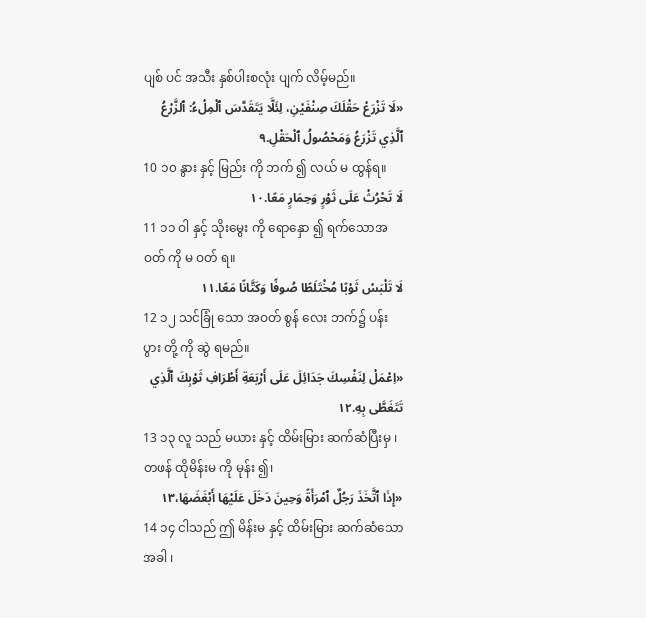ပျစ် ပင် အသီး နှစ်ပါးစလုံး ပျက် လိမ့်မည်။
«لَا تَزْرَعْ حَقْلَكَ صِنْفَيْنِ، لِئَلَّا يَتَقَدَّسَ ٱلْمِلْءُ: ٱلزَّرْعُ ٱلَّذِي تَزْرَعُ وَمَحْصُولُ ٱلْحَقْلِ.٩
10 ၁၀ နွား နှင့် မြည်း ကို ဘက် ၍ လယ် မ ထွန်ရ။
لَا تَحْرُثْ عَلَى ثَوْرٍ وَحِمَارٍ مَعًا.١٠
11 ၁၁ ဝါ နှင့် သိုးမွေး ကို ရောနှော ၍ ရက်သောအဝတ် ကို မ ဝတ် ရ။
لَا تَلْبَسْ ثَوْبًا مُخْتَلَطًا صُوفًا وَكَتَّانًا مَعًا.١١
12 ၁၂ သင်ခြုံ သော အဝတ် စွန် လေး ဘက်၌ ပန်းပွား တို့ ကို ဆွဲ ရမည်။
«اِعْمَلْ لِنَفْسِكَ جَدَائِلَ عَلَى أَرْبَعَةِ أَطْرَافِ ثَوْبِكَ ٱلَّذِي تَتَغَطَّى بِهِ.١٢
13 ၁၃ လူ သည် မယား နှင့် ထိမ်းမြား ဆက်ဆံပြီးမှ ၊ တဖန် ထိုမိန်းမ ကို မုန်း ၍၊
«إِذَا ٱتَّخَذَ رَجُلٌ ٱمْرَأَةً وَحِينَ دَخَلَ عَلَيْهَا أَبْغَضَهَا،١٣
14 ၁၄ ငါသည် ဤ မိန်းမ နှင့် ထိမ်းမြား ဆက်ဆံသောအခါ ၊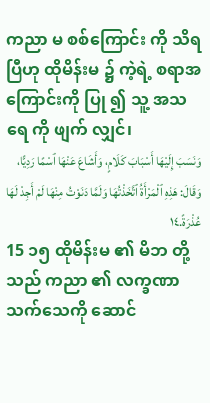ကညာ မ စစ်ကြောင်း ကို သိရ ပြီဟု ထိုမိန်းမ ၌ ကဲ့ရဲ့ စရာအကြောင်းကို ပြု ၍ သူ့ အသရေ ကို ဖျက် လျှင်၊
وَنَسَبَ إِلَيْهَا أَسْبَابَ كَلَامٍ، وَأَشَاعَ عَنْهَا ٱسْمًا رَدِيًّا، وَقَالَ: هَذِهِ ٱلْمَرْأَةُ ٱتَّخَذْتُهَا وَلَمَّا دَنَوْتُ مِنْهَا لَمْ أَجِدْ لَهَا عُذْرَةً.١٤
15 ၁၅ ထိုမိန်းမ ၏ မိဘ တို့သည် ကညာ ၏ လက္ခဏာ သက်သေကို ဆောင်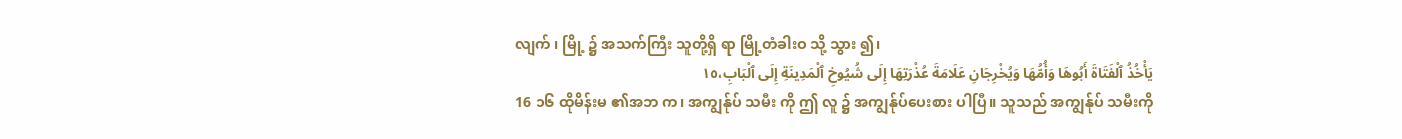လျက် ၊ မြို့ ၌ အသက်ကြီး သူတို့ရှိ ရာ မြို့တံခါးဝ သို့ သွား ၍၊
يَأْخُذُ ٱلْفَتَاةَ أَبُوهَا وَأُمُّهَا وَيُخْرِجَانِ عَلَامَةَ عُذْرَتِهَا إِلَى شُيُوخِ ٱلْمَدِينَةِ إِلَى ٱلْبَابِ،١٥
16 ၁၆ ထိုမိန်းမ ၏အဘ က၊ အကျွန်ုပ် သမီး ကို ဤ လူ ၌ အကျွန်ုပ်ပေးစား ပါပြီ။ သူသည် အကျွန်ုပ် သမီးကို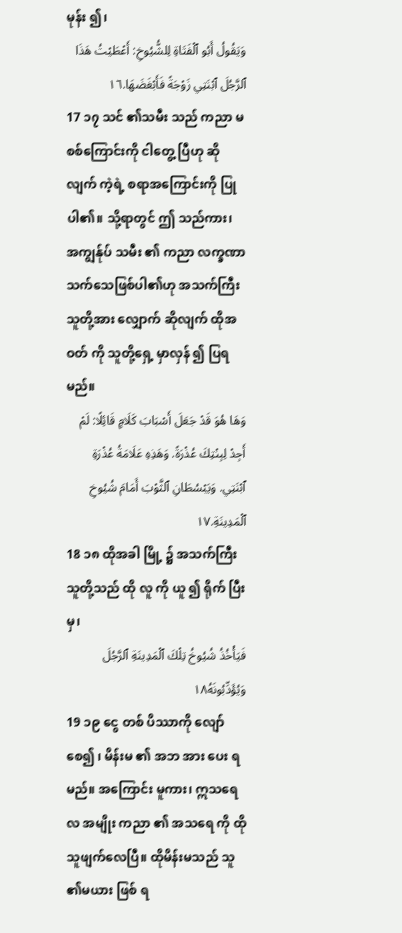မုန်း ၍၊
وَيَقُولُ أَبُو ٱلْفَتَاةِ لِلشُّيُوخِ: أَعْطَيْتُ هَذَا ٱلرَّجُلَ ٱبْنَتِي زَوْجَةً فَأَبْغَضَهَا.١٦
17 ၁၇ သင် ၏သမီး သည် ကညာ မ စစ်ကြောင်းကို ငါတွေ့ ပြီဟု ဆို လျက် ကဲ့ရဲ့ စရာအကြောင်းကို ပြု ပါ၏။ သို့ရာတွင် ဤ သည်ကား၊ အကျွန်ုပ် သမီး ၏ ကညာ လက္ခဏာ သက်သေဖြစ်ပါ၏ဟု အသက်ကြီး သူတို့အား လျှောက် ဆိုလျက် ထိုအဝတ် ကို သူတို့ရှေ့ မှာလှန် ၍ ပြရမည်။
وَهَا هُوَ قَدْ جَعَلَ أَسْبَابَ كَلَامٍ قَائِلًا: لَمْ أَجِدْ لِبِنْتِكَ عُذْرَةً. وَهَذِهِ عَلَامَةُ عُذْرَةِ ٱبْنَتِي. وَيَبْسُطَانِ ٱلثَّوْبَ أَمَامَ شُيُوخِ ٱلْمَدِينَةِ.١٧
18 ၁၈ ထိုအခါ မြို့ ၌ အသက်ကြီး သူတို့သည် ထို လူ ကို ယူ ၍ ရိုက် ပြီးမှ၊
فَيَأْخُذُ شُيُوخُ تِلْكَ ٱلْمَدِينَةِ ٱلرَّجُلَ وَيُؤَدِّبُونَهُ١٨
19 ၁၉ ငွေ တစ် ပိဿာကို လျော် စေ၍ ၊ မိန်းမ ၏ အဘ အား ပေး ရမည်။ အကြောင်း မူကား၊ ဣသရေလ အမျိုး ကညာ ၏ အသရေ ကို ထိုသူဖျက်လေပြီ။ ထိုမိန်းမသည် သူ ၏မယား ဖြစ် ရ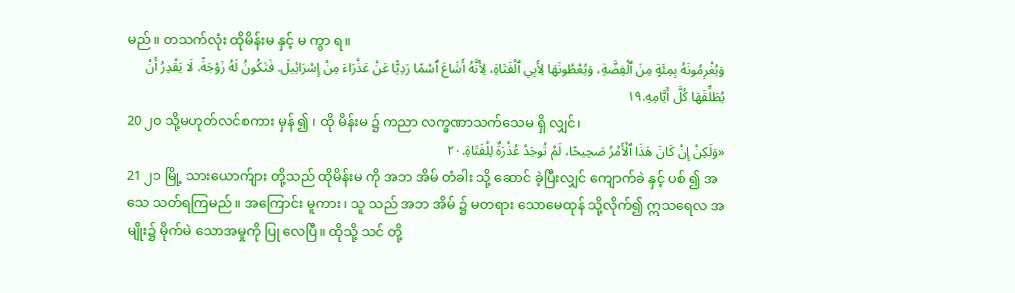မည်။ တသက်လုံး ထိုမိန်းမ နှင့် မ ကွာ ရ။
وَيُغْرِمُونَهُ بِمِئَةٍ مِنَ ٱلْفِضَّةِ، وَيُعْطُونَهَا لِأَبِي ٱلْفَتَاةِ، لِأَنَّهُ أَشَاعَ ٱسْمًا رَدِيًّا عَنْ عَذْرَاءَ مِنْ إِسْرَائِيلَ. فَتَكُونُ لَهُ زَوْجَةً. لَا يَقْدِرُ أَنْ يُطَلِّقَهَا كُلَّ أَيَّامِهِ.١٩
20 ၂၀ သို့မဟုတ်လင်စကား မှန် ၍ ၊ ထို မိန်းမ ၌ ကညာ လက္ခဏာသက်သေမ ရှိ လျှင်၊
«وَلَكِنْ إِنْ كَانَ هَذَا ٱلْأَمْرُ صَحِيحًا، لَمْ تُوجَدْ عُذْرَةٌ لِلْفَتَاةِ.٢٠
21 ၂၁ မြို့ သားယောက်ျား တို့သည် ထိုမိန်းမ ကို အဘ အိမ် တံခါး သို့ ဆောင် ခဲ့ပြီးလျှင် ကျောက်ခဲ နှင့် ပစ် ၍ အသေ သတ်ရကြမည်။ အကြောင်း မူကား၊ သူ သည် အဘ အိမ် ၌ မတရား သောမေထုန် သို့လိုက်၍ ဣသရေလ အမျိုး၌ မိုက်မဲ သောအမှုကို ပြု လေပြီ။ ထိုသို့ သင် တို့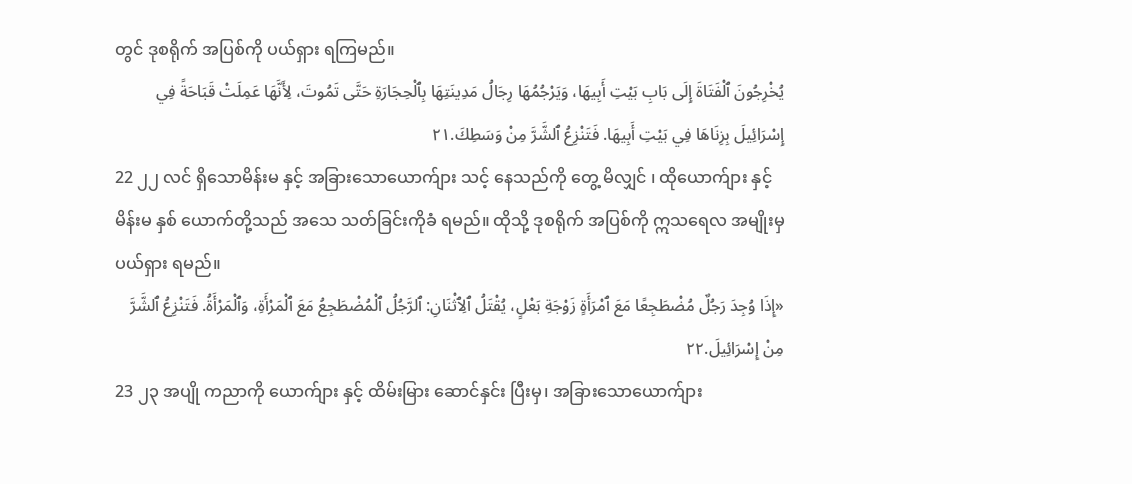တွင် ဒုစရိုက် အပြစ်ကို ပယ်ရှား ရကြမည်။
يُخْرِجُونَ ٱلْفَتَاةَ إِلَى بَابِ بَيْتِ أَبِيهَا، وَيَرْجُمُهَا رِجَالُ مَدِينَتِهَا بِٱلْحِجَارَةِ حَتَّى تَمُوتَ، لِأَنَّهَا عَمِلَتْ قَبَاحَةً فِي إِسْرَائِيلَ بِزِنَاهَا فِي بَيْتِ أَبِيهَا. فَتَنْزِعُ ٱلشَّرَّ مِنْ وَسَطِكَ.٢١
22 ၂၂ လင် ရှိသောမိန်းမ နှင့် အခြားသောယောက်ျား သင့် နေသည်ကို တွေ့ မိလျှင် ၊ ထိုယောက်ျား နှင့် မိန်းမ နှစ် ယောက်တို့သည် အသေ သတ်ခြင်းကိုခံ ရမည်။ ထိုသို့ ဒုစရိုက် အပြစ်ကို ဣသရေလ အမျိုးမှ ပယ်ရှား ရမည်။
«إِذَا وُجِدَ رَجُلٌ مُضْطَجِعًا مَعَ ٱمْرَأَةٍ زَوْجَةِ بَعْلٍ، يُقْتَلُ ٱلِٱثْنَانِ: ٱلرَّجُلُ ٱلْمُضْطَجِعُ مَعَ ٱلْمَرْأَةِ، وَٱلْمَرْأَةُ. فَتَنْزِعُ ٱلشَّرَّ مِنْ إِسْرَائِيلَ.٢٢
23 ၂၃ အပျို ကညာကို ယောက်ျား နှင့် ထိမ်းမြား ဆောင်နှင်း ပြီးမှ၊ အခြားသောယောက်ျား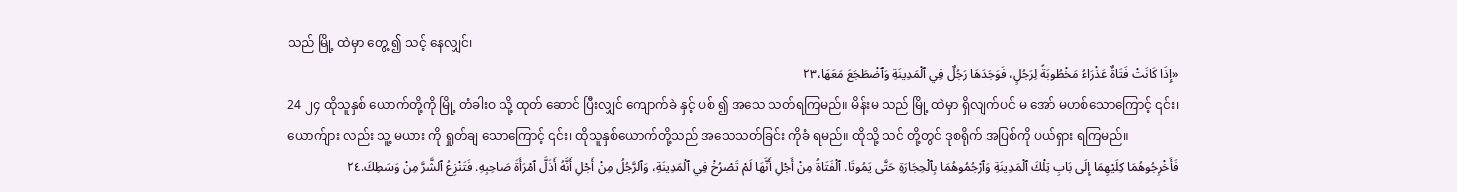သည် မြို့ ထဲမှာ တွေ့ ၍ သင့် နေလျှင်၊
«إِذَا كَانَتْ فَتَاةٌ عَذْرَاءُ مَخْطُوبَةً لِرَجُلٍ، فَوَجَدَهَا رَجُلٌ فِي ٱلْمَدِينَةِ وَٱضْطَجَعَ مَعَهَا،٢٣
24 ၂၄ ထိုသူနှစ် ယောက်တို့ကို မြို့ တံခါးဝ သို့ ထုတ် ဆောင် ပြီးလျှင် ကျောက်ခဲ နှင့် ပစ် ၍ အသေ သတ်ရကြမည်။ မိန်းမ သည် မြို့ ထဲမှာ ရှိလျက်ပင် မ အော် မဟစ်သောကြောင့် ၎င်း၊ ယောက်ျား လည်း သူ့ မယား ကို ရှုတ်ချ သောကြောင့် ၎င်း၊ ထိုသူနှစ်ယောက်တို့သည် အသေသတ်ခြင်း ကိုခံ ရမည်။ ထိုသို့ သင် တို့တွင် ဒုစရိုက် အပြစ်ကို ပယ်ရှား ရကြမည်။
فَأَخْرِجُوهُمَا كِلَيْهِمَا إِلَى بَابِ تِلْكَ ٱلْمَدِينَةِ وَٱرْجُمُوهُمَا بِٱلْحِجَارَةِ حَتَّى يَمُوتَا. ٱلْفَتَاةُ مِنْ أَجْلِ أَنَّهَا لَمْ تَصْرُخْ فِي ٱلْمَدِينَةِ، وَٱلرَّجُلُ مِنْ أَجْلِ أَنَّهُ أَذَلَّ ٱمْرَأَةَ صَاحِبِهِ. فَتَنْزِعُ ٱلشَّرَّ مِنْ وَسَطِكَ.٢٤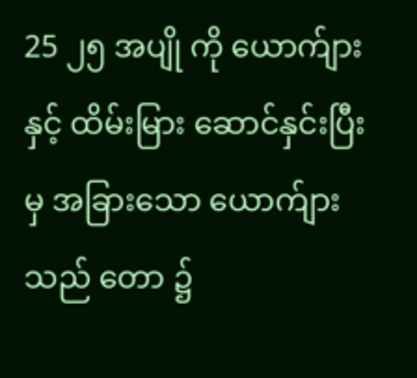25 ၂၅ အပျို ကို ယောက်ျား နှင့် ထိမ်းမြား ဆောင်နှင်းပြီးမှ အခြားသော ယောက်ျား သည် တော ၌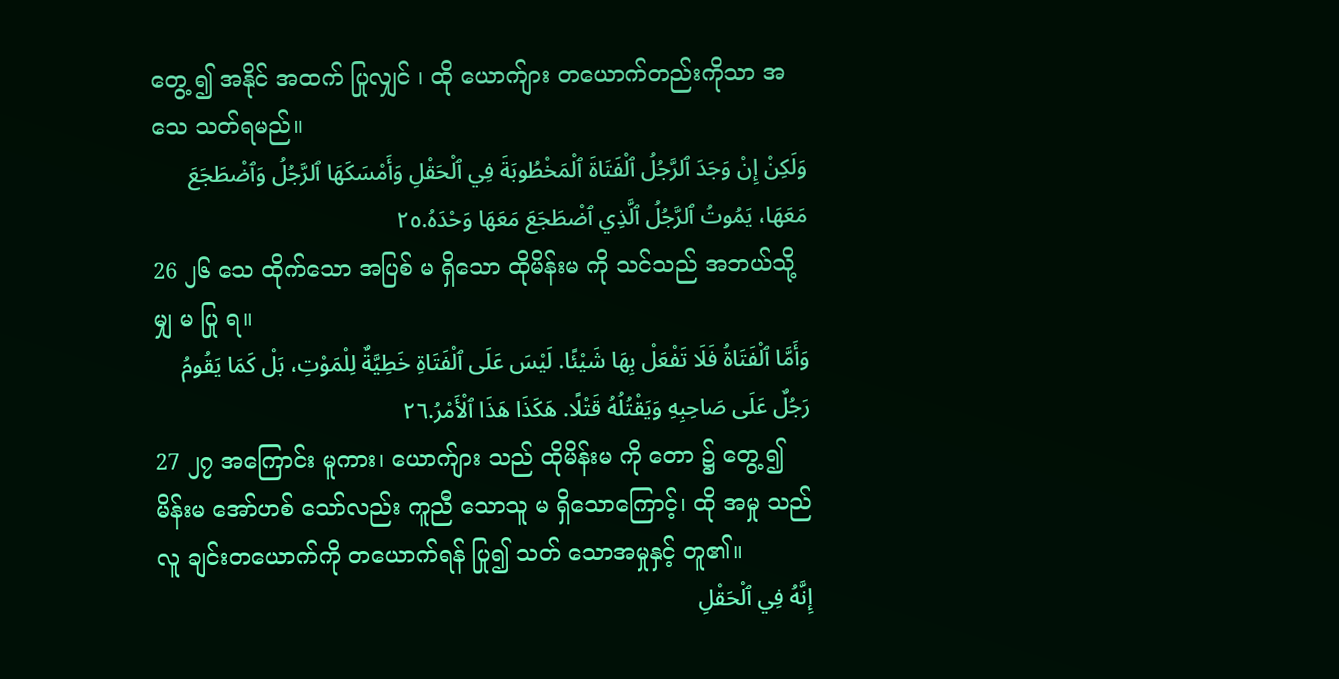တွေ့ ၍ အနိုင် အထက် ပြုလျှင် ၊ ထို ယောက်ျား တယောက်တည်းကိုသာ အသေ သတ်ရမည်။
وَلَكِنْ إِنْ وَجَدَ ٱلرَّجُلُ ٱلْفَتَاةَ ٱلْمَخْطُوبَةَ فِي ٱلْحَقْلِ وَأَمْسَكَهَا ٱلرَّجُلُ وَٱضْطَجَعَ مَعَهَا، يَمُوتُ ٱلرَّجُلُ ٱلَّذِي ٱضْطَجَعَ مَعَهَا وَحْدَهُ.٢٥
26 ၂၆ သေ ထိုက်သော အပြစ် မ ရှိသော ထိုမိန်းမ ကို သင်သည် အဘယ်သို့မျှ မ ပြု ရ။
وَأَمَّا ٱلْفَتَاةُ فَلَا تَفْعَلْ بِهَا شَيْئًا. لَيْسَ عَلَى ٱلْفَتَاةِ خَطِيَّةٌ لِلْمَوْتِ، بَلْ كَمَا يَقُومُ رَجُلٌ عَلَى صَاحِبِهِ وَيَقْتُلُهُ قَتْلًا. هَكَذَا هَذَا ٱلْأَمْرُ.٢٦
27 ၂၇ အကြောင်း မူကား၊ ယောက်ျား သည် ထိုမိန်းမ ကို တော ၌ တွေ့ ၍ မိန်းမ အော်ဟစ် သော်လည်း ကူညီ သောသူ မ ရှိသောကြောင့်၊ ထို အမှု သည်လူ ချင်းတယောက်ကို တယောက်ရန် ပြု၍ သတ် သောအမှုနှင့် တူ၏။
إِنَّهُ فِي ٱلْحَقْلِ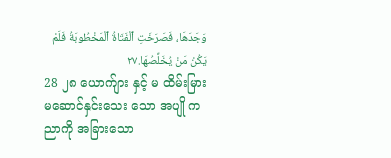وَجَدَهَا، فَصَرَخَتِ ٱلْفَتَاةُ ٱلْمَخْطُوبَةُ فَلَمْ يَكُنْ مَنْ يُخَلِّصُهَا.٢٧
28 ၂၈ ယောက်ျား နှင့် မ ထိမ်းမြား မဆောင်နှင်းသေး သော အပျို ကညာကို အခြားသော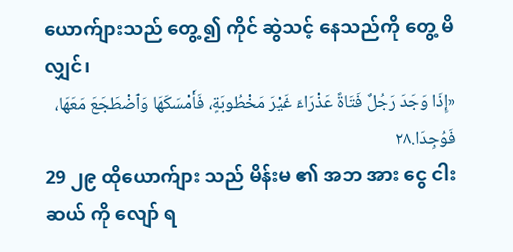ယောက်ျားသည် တွေ့ ၍ ကိုင် ဆွဲသင့် နေသည်ကို တွေ့ မိလျှင်၊
«إِذَا وَجَدَ رَجُلٌ فَتَاةً عَذْرَاءَ غَيْرَ مَخْطُوبَةٍ، فَأَمْسَكَهَا وَٱضْطَجَعَ مَعَهَا، فَوُجِدَا.٢٨
29 ၂၉ ထိုယောက်ျား သည် မိန်းမ ၏ အဘ အား ငွေ ငါးဆယ် ကို လျော် ရ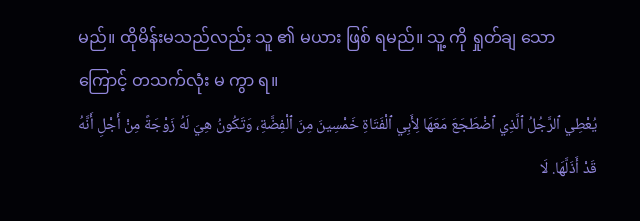မည်။ ထိုမိန်းမသည်လည်း သူ ၏ မယား ဖြစ် ရမည်။ သူ့ ကို ရှုတ်ချ သောကြောင့် တသက်လုံး မ ကွာ ရ။
يُعْطِي ٱلرَّجُلُ ٱلَّذِي ٱضْطَجَعَ مَعَهَا لِأَبِي ٱلْفَتَاةِ خَمْسِينَ مِنَ ٱلْفِضَّةِ، وَتَكُونُ هِيَ لَهُ زَوْجَةً مِنْ أَجْلِ أَنَّهُ قَدْ أَذَلَّهَا. لَا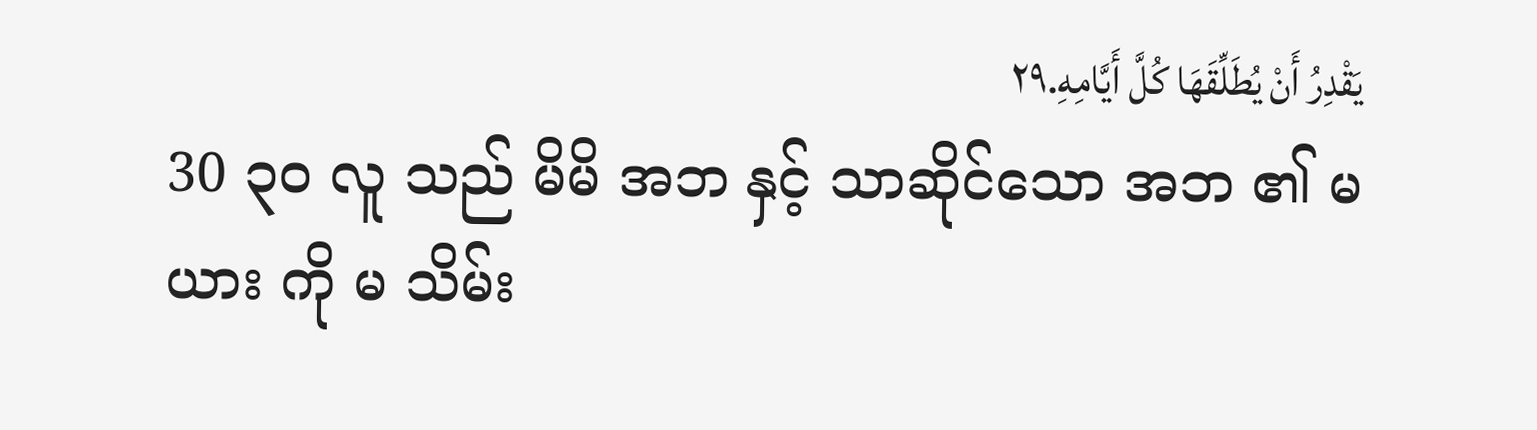يَقْدِرُ أَنْ يُطَلِّقَهَا كُلَّ أَيَّامِهِ.٢٩
30 ၃၀ လူ သည် မိမိ အဘ နှင့် သာဆိုင်သော အဘ ၏ မယား ကို မ သိမ်း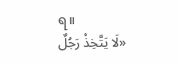ရ။
«لَا يَتَّخِذْ رَجُلٌ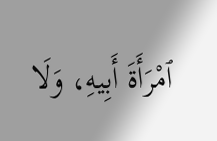ٱمْرَأَةَ أَبِيهِ، وَلَا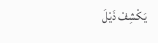يَكْشِفْ ذَيْلَ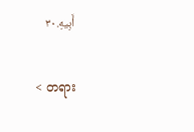أَبِيهِ.٣٠

< တရား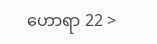ဟောရာ 22 >